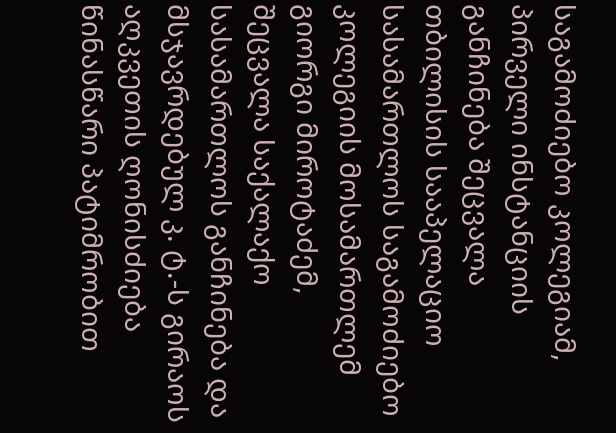საგამოძიებო კოლეგიამ, პირველი ინსტანციის განჩინება შეცვალა
თბილისის სააპელაციო სასამართლოს საგამოძიებო კოლეგიის მოსამართლემ გიორგი მიროტაძემ, შეცვალა საქალაქო სასამართლოს განჩინება და მსჯავრდებულ კ. ტ.-ს გირაოს აღკვეთის ღონისძიება წინასწარი პატიმრობით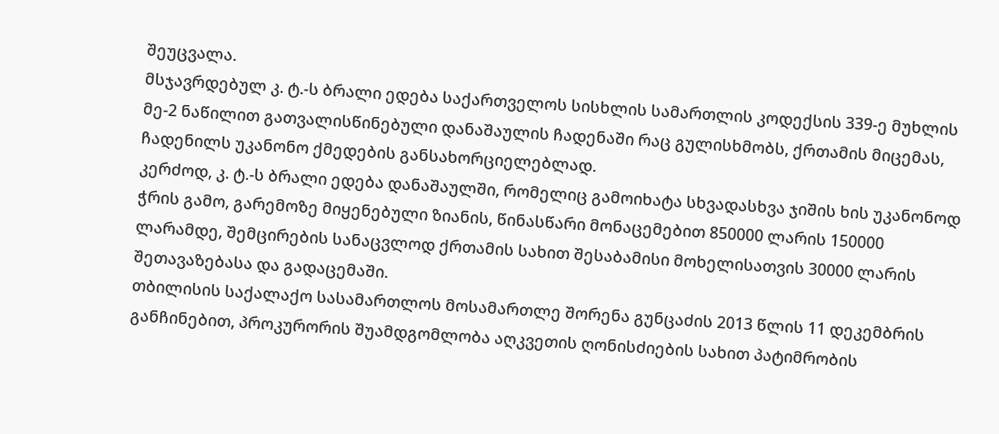შეუცვალა.
მსჯავრდებულ კ. ტ.-ს ბრალი ედება საქართველოს სისხლის სამართლის კოდექსის 339-ე მუხლის მე-2 ნაწილით გათვალისწინებული დანაშაულის ჩადენაში რაც გულისხმობს, ქრთამის მიცემას, ჩადენილს უკანონო ქმედების განსახორციელებლად.
კერძოდ, კ. ტ.-ს ბრალი ედება დანაშაულში, რომელიც გამოიხატა სხვადასხვა ჯიშის ხის უკანონოდ ჭრის გამო, გარემოზე მიყენებული ზიანის, წინასწარი მონაცემებით 850000 ლარის 150000 ლარამდე, შემცირების სანაცვლოდ ქრთამის სახით შესაბამისი მოხელისათვის 30000 ლარის შეთავაზებასა და გადაცემაში.
თბილისის საქალაქო სასამართლოს მოსამართლე შორენა გუნცაძის 2013 წლის 11 დეკემბრის განჩინებით, პროკურორის შუამდგომლობა აღკვეთის ღონისძიების სახით პატიმრობის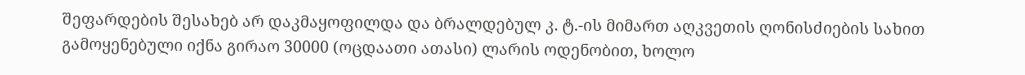შეფარდების შესახებ არ დაკმაყოფილდა და ბრალდებულ კ. ტ.-ის მიმართ აღკვეთის ღონისძიების სახით გამოყენებული იქნა გირაო 30000 (ოცდაათი ათასი) ლარის ოდენობით, ხოლო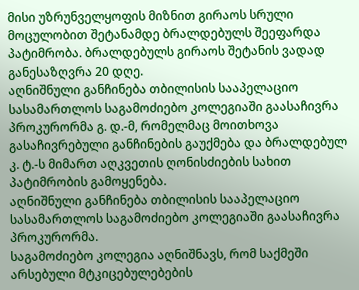მისი უზრუნველყოფის მიზნით გირაოს სრული მოცულობით შეტანამდე ბრალდებულს შეეფარდა პატიმრობა. ბრალდებულს გირაოს შეტანის ვადად განესაზღვრა 20 დღე.
აღნიშნული განჩინება თბილისის სააპელაციო სასამართლოს საგამოძიებო კოლეგიაში გაასაჩივრა პროკურორმა გ. დ.-მ, რომელმაც მოითხოვა გასაჩივრებული განჩინების გაუქმება და ბრალდებულ კ. ტ.-ს მიმართ აღკვეთის ღონისძიების სახით პატიმრობის გამოყენება.
აღნიშნული განჩინება თბილისის სააპელაციო სასამართლოს საგამოძიებო კოლეგიაში გაასაჩივრა პროკურორმა.
საგამოძიებო კოლეგია აღნიშნავს, რომ საქმეში არსებული მტკიცებულებების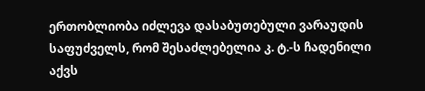ერთობლიობა იძლევა დასაბუთებული ვარაუდის საფუძველს, რომ შესაძლებელია კ. ტ.-ს ჩადენილი აქვს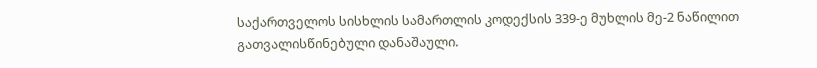საქართველოს სისხლის სამართლის კოდექსის 339-ე მუხლის მე-2 ნაწილით გათვალისწინებული დანაშაული.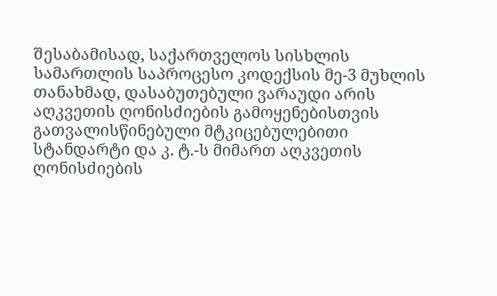შესაბამისად, საქართველოს სისხლის სამართლის საპროცესო კოდექსის მე-3 მუხლის თანახმად, დასაბუთებული ვარაუდი არის აღკვეთის ღონისძიების გამოყენებისთვის გათვალისწინებული მტკიცებულებითი სტანდარტი და კ. ტ.-ს მიმართ აღკვეთის ღონისძიების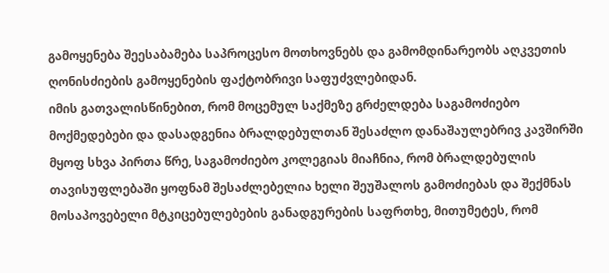გამოყენება შეესაბამება საპროცესო მოთხოვნებს და გამომდინარეობს აღკვეთის ღონისძიების გამოყენების ფაქტობრივი საფუძვლებიდან.
იმის გათვალისწინებით, რომ მოცემულ საქმეზე გრძელდება საგამოძიებო მოქმედებები და დასადგენია ბრალდებულთან შესაძლო დანაშაულებრივ კავშირში მყოფ სხვა პირთა წრე, საგამოძიებო კოლეგიას მიაჩნია, რომ ბრალდებულის თავისუფლებაში ყოფნამ შესაძლებელია ხელი შეუშალოს გამოძიებას და შექმნას მოსაპოვებელი მტკიცებულებების განადგურების საფრთხე, მითუმეტეს, რომ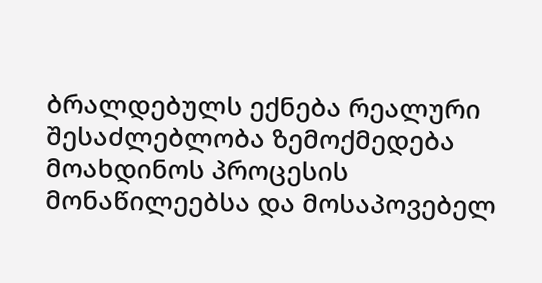ბრალდებულს ექნება რეალური შესაძლებლობა ზემოქმედება მოახდინოს პროცესის მონაწილეებსა და მოსაპოვებელ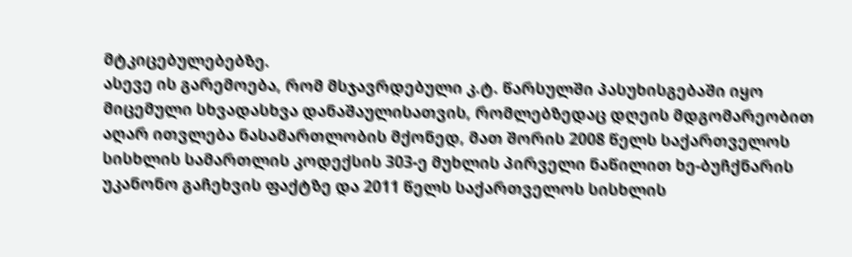მტკიცებულებებზე.
ასევე ის გარემოება, რომ მსჯავრდებული კ.ტ. წარსულში პასუხისგებაში იყო მიცემული სხვადასხვა დანაშაულისათვის, რომლებზედაც დღეის მდგომარეობით აღარ ითვლება ნასამართლობის მქონედ, მათ შორის 2008 წელს საქართველოს სისხლის სამართლის კოდექსის 303-ე მუხლის პირველი ნაწილით ხე-ბუჩქნარის უკანონო გაჩეხვის ფაქტზე და 2011 წელს საქართველოს სისხლის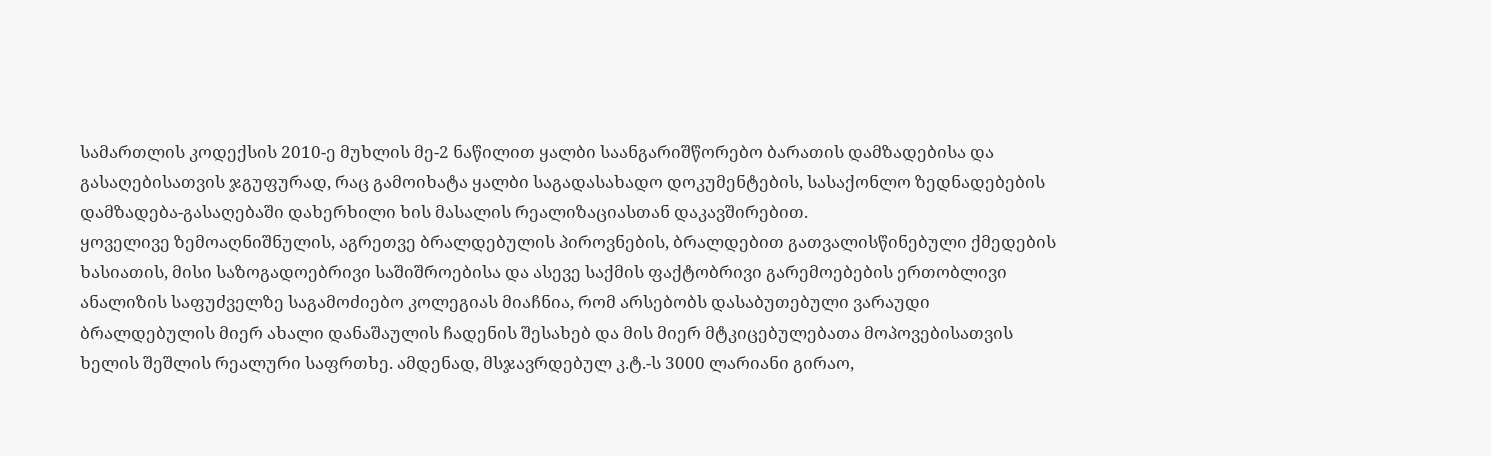სამართლის კოდექსის 2010-ე მუხლის მე-2 ნაწილით ყალბი საანგარიშწორებო ბარათის დამზადებისა და გასაღებისათვის ჯგუფურად, რაც გამოიხატა ყალბი საგადასახადო დოკუმენტების, სასაქონლო ზედნადებების დამზადება-გასაღებაში დახერხილი ხის მასალის რეალიზაციასთან დაკავშირებით.
ყოველივე ზემოაღნიშნულის, აგრეთვე ბრალდებულის პიროვნების, ბრალდებით გათვალისწინებული ქმედების ხასიათის, მისი საზოგადოებრივი საშიშროებისა და ასევე საქმის ფაქტობრივი გარემოებების ერთობლივი ანალიზის საფუძველზე საგამოძიებო კოლეგიას მიაჩნია, რომ არსებობს დასაბუთებული ვარაუდი ბრალდებულის მიერ ახალი დანაშაულის ჩადენის შესახებ და მის მიერ მტკიცებულებათა მოპოვებისათვის ხელის შეშლის რეალური საფრთხე. ამდენად, მსჯავრდებულ კ.ტ.-ს 3000 ლარიანი გირაო,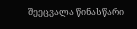შეეცვალა წინასწარი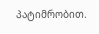პატიმრობით.